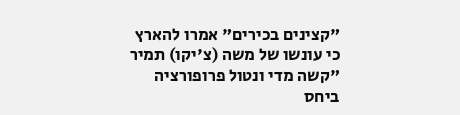"קצינים בכירים" אמרו להארץ כי עונשו של משה (צ'יקו) תמיר "קשה מדי ונטול פרופורציה ביחס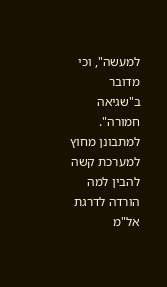למעשה", וכי מדובר ב"שגיאה חמורה". למתבונן מחוץ למערכת קשה להבין למה הורדה לדרגת אל"מ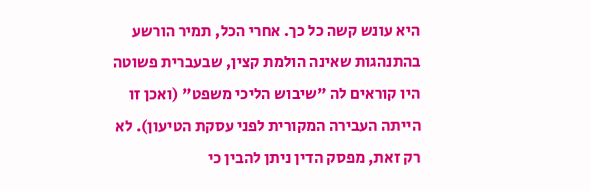היא עונש קשה כל כך. אחרי הכל, תמיר הורשע בהתנהגות שאינה הולמת קצין, שבעברית פשוטה היו קוראים לה "שיבוש הליכי משפט" (ואכן זו הייתה העבירה המקורית לפני עסקת הטיעון). לא רק זאת, מפסק הדין ניתן להבין כי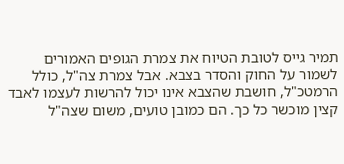תמיר גייס לטובת הטיוח את צמרת הגופים האמורים לשמור על החוק והסדר בצבא. אבל צמרת צה"ל, כולל הרמטכ"ל, חושבת שהצבא אינו יכול להרשות לעצמו לאבד קצין מוכשר כל כך. הם כמובן טועים, משום שצה"ל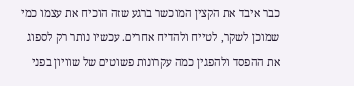כבר איבד את הקצין המוכשר ברגע שזה הוכיח את עצמו כמי שמוכן לשקר, לטייח ולהדיח אחרים. עכשיו נותר רק לספוג את ההפסד ולהפגין כמה עקרונות פשוטים של שוויון בפני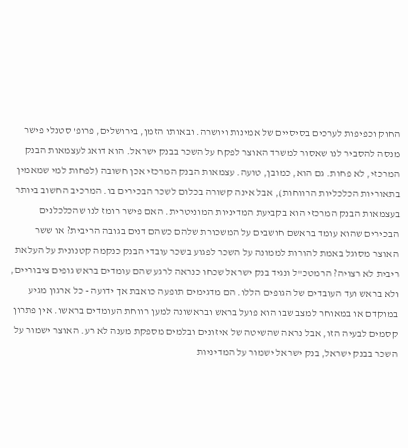החוק וכפיפות לערכים בסיסיים של אמינות ויושרה. ובאותו הזמן, בירושלים, פרופ' סטנלי פישר מנסה להסביר לנו שאסור למשרד האוצר לפקח על השכר בבנק ישראל. הוא דואג לעצמאות הבנק המרכזי, לא פחות. גם הוא, כמובן, טועה. עצמאות הבנק המרכזי אכן חשובה (לפחות למי שמאמין בתאוריות הכלכליות הרווחות), אבל אינה קשורה בכלום לשכר הבכירים בו. המרכיב החשוב ביותר בעצמאות הבנק המרכזי הוא בקביעת המדיניות המוניטרית. האם פישר רומז לנו שהכלכלנים הבכירים שהוא עומד בראשם חושבים על המשכורת שלהם כשהם דנים בגובה הריבית? או ששר האוצר מסוגל באמת להורות לממונה על השכר לפגוע בשכר עובדי הבנק כנקמה קטנונית על העלאת ריבית לא רצויה? הרמטכ"ל ונגיד בנק ישראל שכחו כנראה לרגע שהם עומדים בראש גופים ציבוריים, ולא בראש ועד העובדים של הגופים הללו. הם מדגימים תופעה כואבת אך ידועה - כל ארגון מגיע במוקדם או במאוחר למצב שבו הוא פועל בראש ובראשונה למען רווחת העומדים בראשו. אין פתרון קסמים לבעיה הזו, אבל נראה שהשיטה של איזונים ובלמים מספקת מענה לא רע. האוצר ישמור על השכר בבנק ישראל, בנק ישראל ישמור על המדיניות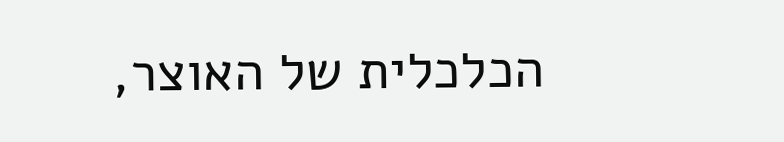הכלכלית של האוצר,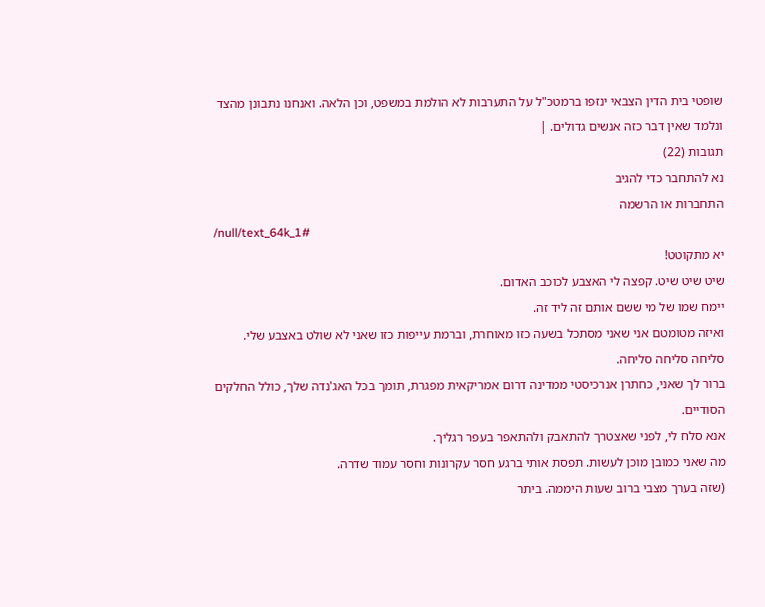שופטי בית הדין הצבאי ינזפו ברמטכ"ל על התערבות לא הולמת במשפט, וכן הלאה. ואנחנו נתבונן מהצד ונלמד שאין דבר כזה אנשים גדולים. |
תגובות (22)
נא להתחבר כדי להגיב
התחברות או הרשמה
/null/text_64k_1#
יא מתקוטט!
שיט שיט שיט. קפצה לי האצבע לכוכב האדום.
יימח שמו של מי ששם אותם זה ליד זה.
ואיזה מטומטם אני שאני מסתכל בשעה כזו מאוחרת, וברמת עייפות כזו שאני לא שולט באצבע שלי.
סליחה סליחה סליחה.
ברור לך שאני, כחתרן אנרכיסטי ממדינה דרום אמריקאית מפגרת, תומך בכל האג'נדה שלך, כולל החלקים הסודיים.
אנא סלח לי, לפני שאצטרך להתאבק ולהתאפר בעפר רגליך.
מה שאני כמובן מוכן לעשות. תפסת אותי ברגע חסר עקרונות וחסר עמוד שדרה.
(שזה בערך מצבי ברוב שעות היממה. ביתר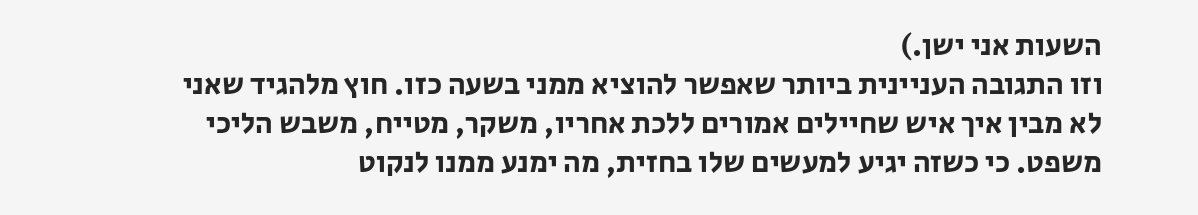השעות אני ישן.)
וזו התגובה העניינית ביותר שאפשר להוציא ממני בשעה כזו. חוץ מלהגיד שאני לא מבין איך איש שחיילים אמורים ללכת אחריו, משקר, מטייח, משבש הליכי משפט. כי כשזה יגיע למעשים שלו בחזית, מה ימנע ממנו לנקוט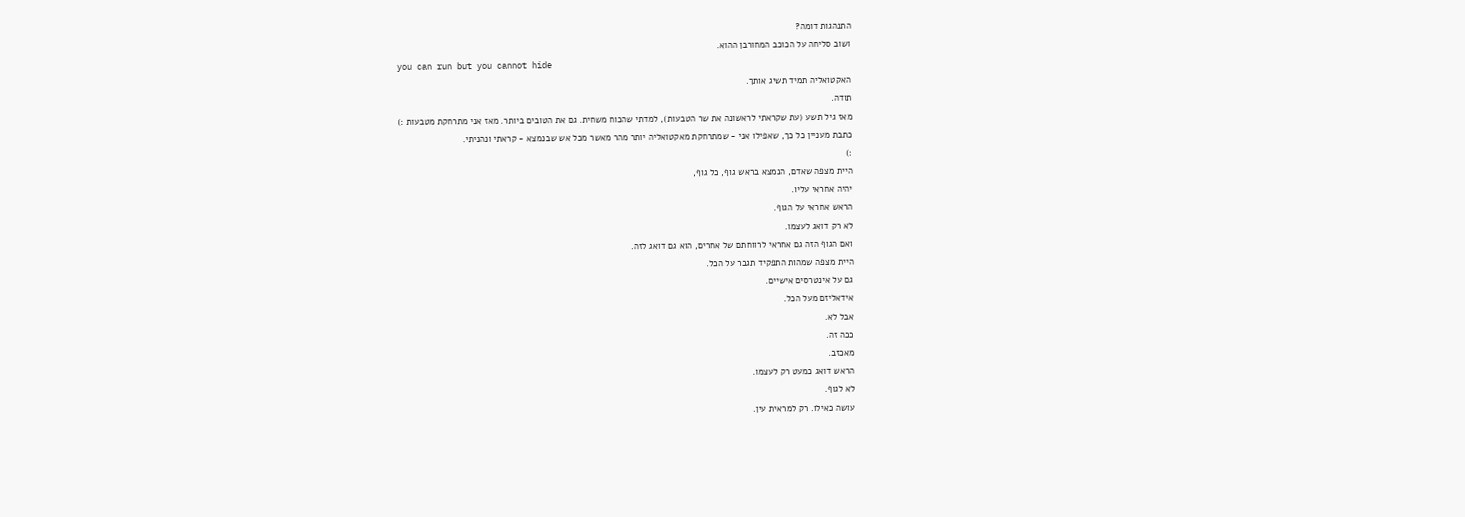התנהגות דומה?
ושוב סליחה על הכוכב המחורבן ההוא.
you can run but you cannot hide
האקטואליה תמיד תשיג אותך.
תודה.
מאז גיל תשע (עת שקראתי לראשונה את שר הטבעות), למדתי שהכוח משחית. גם את הטובים ביותר. מאז אני מתרחקת מטבעות :)
כתבת מעניין כל כך, שאפילו אני - שמתרחקת מאקטואליה יותר מהר מאשר מכל אש שבנמצא - קראתי ונהניתי.
:)
היית מצפה שאדם, הנמצא בראש גוף, כל גוף,
יהיה אחראי עליו.
הראש אחראי על הגוף.
לא רק דואג לעצמו.
ואם הגוף הזה גם אחראי לרווחתם של אחרים, הוא גם דואג לזה.
היית מצפה שמהות התפקיד תגבר על הכל.
גם על אינטרסים אישיים.
אידאליזם מעל הכל.
אבל לא.
ככה זה.
מאכזב.
הראש דואג כמעט רק לעצמו.
לא לגוף.
עושה כאילו. רק למראית עין.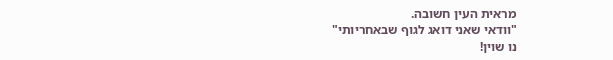מראית העין חשובה.
"וודאי שאני דואג לגוף שבאחריותי"
נו שוין!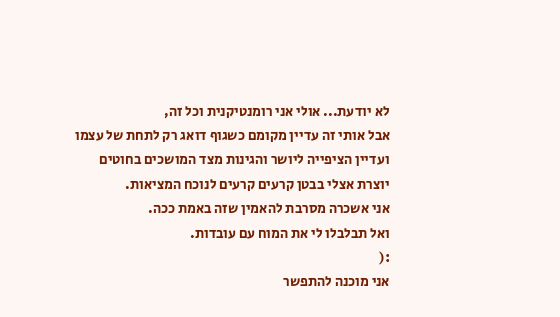לא יודעת... אולי אני רומנטיקנית וכל זה,
אבל אותי זה עדיין מקומם כשגוף דואג רק לתחת של עצמו
ועדיין הציפייה ליושר והגינות מצד המושכים בחוטים
יוצרת אצלי בבטן קרעים קרעים לנוכח המציאות.
אני אשכרה מסרבת להאמין שזה באמת ככה.
ואל תבלבלו לי את המוח עם עובדות.
:(
אני מוכנה להתפשר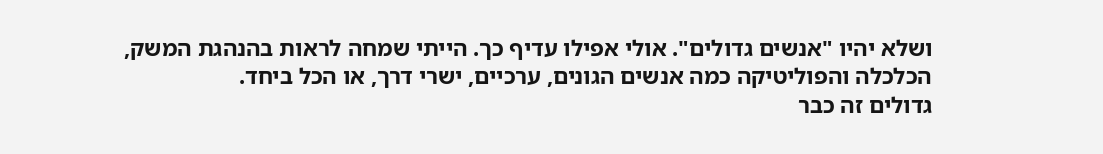ושלא יהיו "אנשים גדולים". אולי אפילו עדיף כך. הייתי שמחה לראות בהנהגת המשק, הכלכלה והפוליטיקה כמה אנשים הגונים, ערכיים, ישרי דרך, או הכל ביחד.
גדולים זה כבר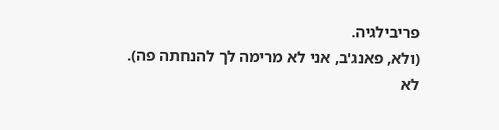פריבילגיה.
(ולא, פאנג'ב, אני לא מרימה לך להנחתה פה).
לא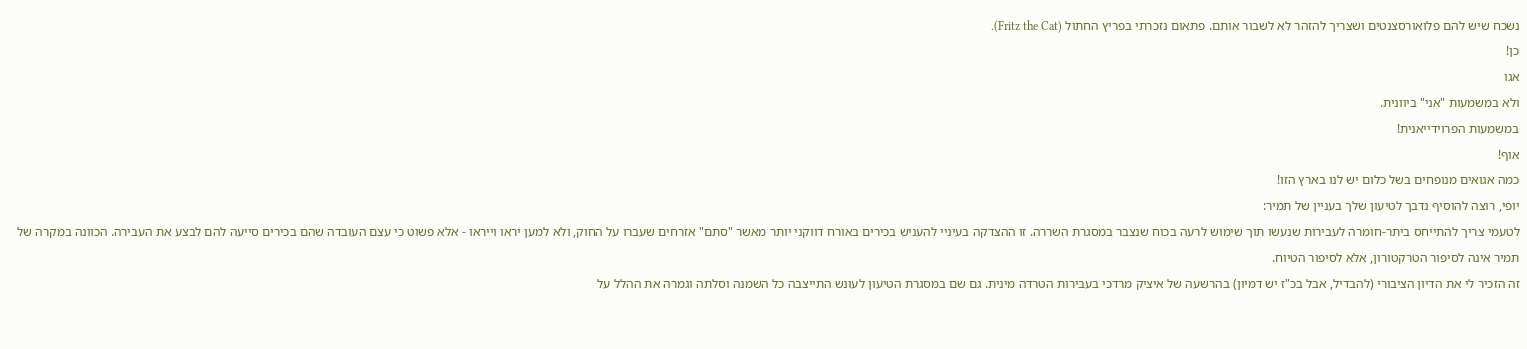נשכח שיש להם פלואורסצנטים ושצריך להזהר לא לשבור אותם. פתאום נזכרתי בפריץ החתול (Fritz the Cat).
כן!
אגו
ולא במשמעות "אני" ביוונית.
במשמעות הפרוידייאנית!
אוף!
כמה אגואים מנופחים בשל כלום יש לנו בארץ הזו!
יופי, רוצה להוסיף נדבך לטיעון שלך בעניין של תמיר:
לטעמי צריך להתייחס ביתר-חומרה לעבירות שנעשו תוך שימוש לרעה בכוח שנצבר במסגרת השררה. זו ההצדקה בעיניי להעניש בכירים באורח דווקני יותר מאשר "סתם" אזרחים שעברו על החוק, ולא למען יראו וייראו - אלא פשוט כי עצם העובדה שהם בכירים סייעה להם לבצע את העבירה. הכוונה במקרה של תמיר אינה לסיפור הטרקטורון, אלא לסיפור הטיוח.
זה הזכיר לי את הדיון הציבורי (להבדיל, אבל בכ"ז יש דמיון) בהרשעה של איציק מרדכי בעבירות הטרדה מינית. גם שם במסגרת הטיעון לעונש התייצבה כל השמנה וסלתה וגמרה את ההלל על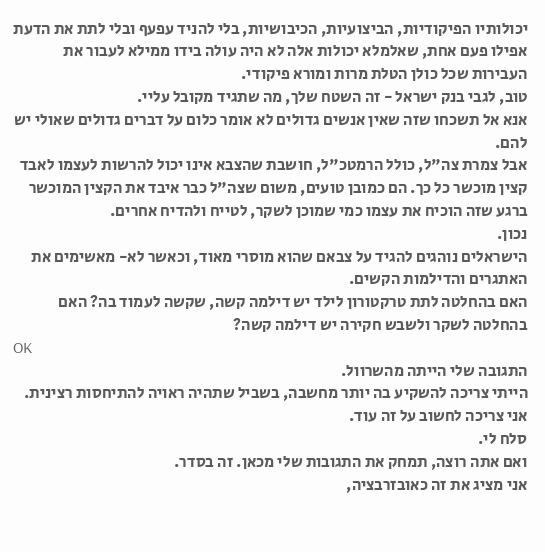יכולותיו הפיקודיות, הביצועיות, הכיבושיות, בלי להניד עפעף ובלי לתת את הדעת אפילו פעם אחת, שאלמלא יכולות אלה לא היה עולה בידו ממילא לעבור את העבירות שכל כולן הטלת מרות ומורא פיקודי.
טוב, לגבי בנק ישראל - זה השטח שלך, מה שתגיד מקובל עליי.
אנא אל תשכחו שזה שאין אנשים גדולים לא אומר כלום על דברים גדולים שאולי יש להם.
אבל צמרת צה"ל, כולל הרמטכ"ל, חושבת שהצבא אינו יכול להרשות לעצמו לאבד קצין מוכשר כל כך. הם כמובן טועים, משום שצה"ל כבר איבד את הקצין המוכשר ברגע שזה הוכיח את עצמו כמי שמוכן לשקר, לטייח ולהדיח אחרים.
נכון.
הישראלים נוהגים להגיד על צבאם שהוא מוסרי מאוד, וכאשר לא- מאשימים את האתגרים והדילמות הקשים.
האם בהחלטה לתת טרקטורון לילד יש דילמה קשה, שקשה לעמוד בה? האם בהחלטה לשקר ולשבש חקירה יש דילמה קשה?
OK
התגובה שלי הייתה מהשרוול.
הייתי צריכה להשקיע בה יותר מחשבה, בשביל שתהיה ראויה להתיחסות רצינית.
אני צריכה לחשוב על זה עוד.
סלח לי.
ואם אתה רוצה, תמחק את התגובות שלי מכאן. זה בסדר.
אני מציג את זה כאובזרבציה,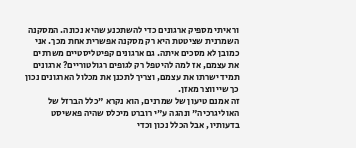וראיתי מספיק ארגונים כדי להשתכנע שהיא נכונה. המסקנה השמרנית שציטטת היא רק מסקנה אפשרית אחת מכך. אני כמובן לא מסכים איתה. גם ארגונים קפיטליסטיים משרתים את עצמם, אז למה להיטפל רק לגופים רגולטוריים? ארגונים תמיד ישרתו את עצמם, וצריך לתכנן את מכלול הארגונים נכון כך שייווצר מאזן.
זה אמנם טיעון של שמרנים, הוא נקרא "כלל הברזל של האוליגרכיה" ונהגה ע"י רוברט מיכלס שהיה פאשיסט בדעותיו, אבל הכלל נכון וכדי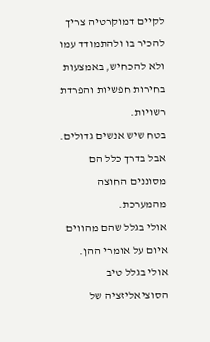לקיים דמוקרטיה צריך להכיר בו ולהתמודד עמו ולא להכחיש, באמצעות בחירות חפשיות והפרדת רשויות.
בטח שיש אנשים גדולים.
אבל בדרך כלל הם מסוננים החוצה מהמערכת.
אולי בגלל שהם מהווים איום על אומרי ההן.
אולי בגלל טיב הסוציאליזציה של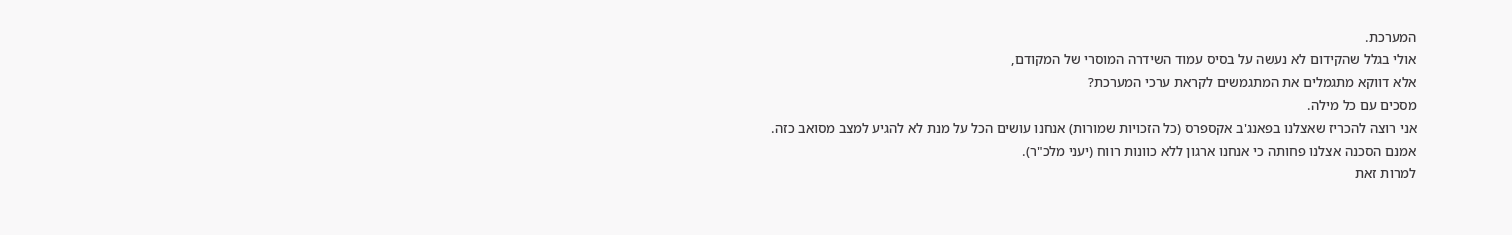המערכת.
אולי בגלל שהקידום לא נעשה על בסיס עמוד השידרה המוסרי של המקודם,
אלא דווקא מתגמלים את המתגמשים לקראת ערכי המערכת?
מסכים עם כל מילה.
אני רוצה להכריז שאצלנו בפאנג'ב אקספרס (כל הזכויות שמורות) אנחנו עושים הכל על מנת לא להגיע למצב מסואב כזה.
אמנם הסכנה אצלנו פחותה כי אנחנו ארגון ללא כוונות רווח (יעני מלכ"ר).
למרות זאת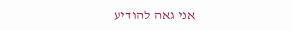אני גאה להודיע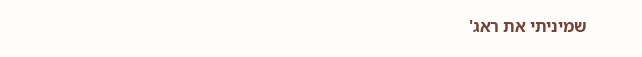שמיניתי את ראג'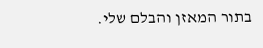בתור המאזן והבלם שלי.